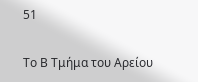51

Το Β Τμήμα του Αρείου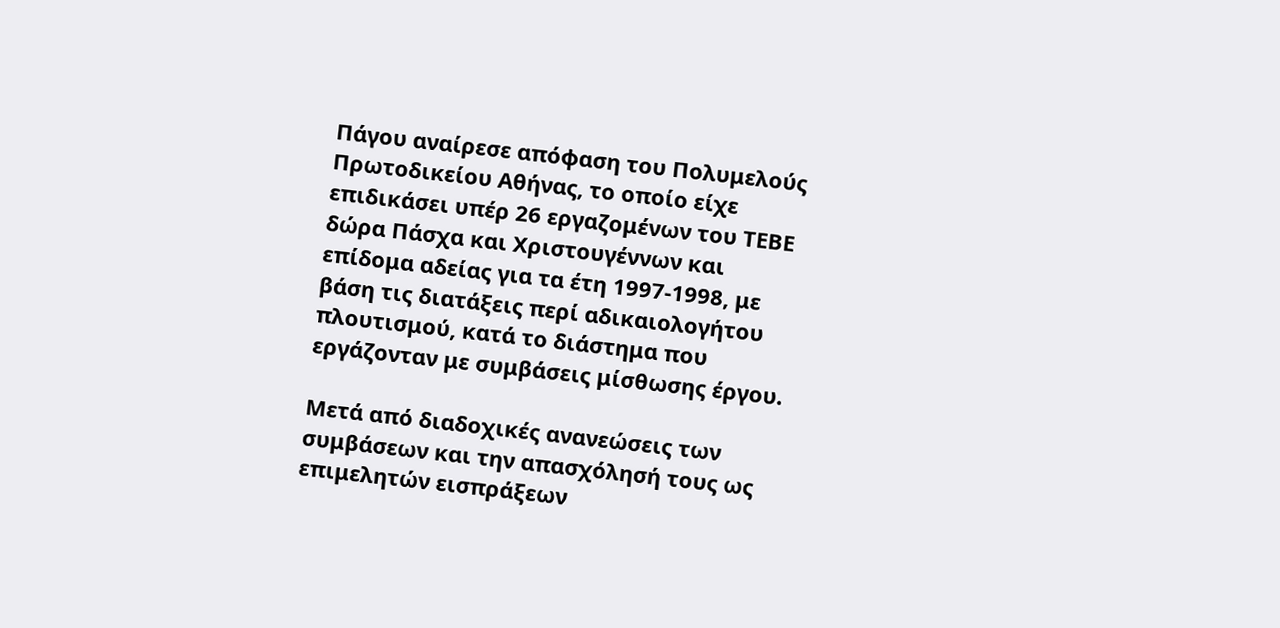Πάγου αναίρεσε απόφαση του Πολυμελούς Πρωτοδικείου Αθήνας, το οποίο είχε επιδικάσει υπέρ 26 εργαζομένων του ΤΕΒΕ δώρα Πάσχα και Χριστουγέννων και επίδομα αδείας για τα έτη 1997-1998, με βάση τις διατάξεις περί αδικαιολογήτου πλουτισμού, κατά το διάστημα που εργάζονταν με συμβάσεις μίσθωσης έργου.

Μετά από διαδοχικές ανανεώσεις των συμβάσεων και την απασχόλησή τους ως επιμελητών εισπράξεων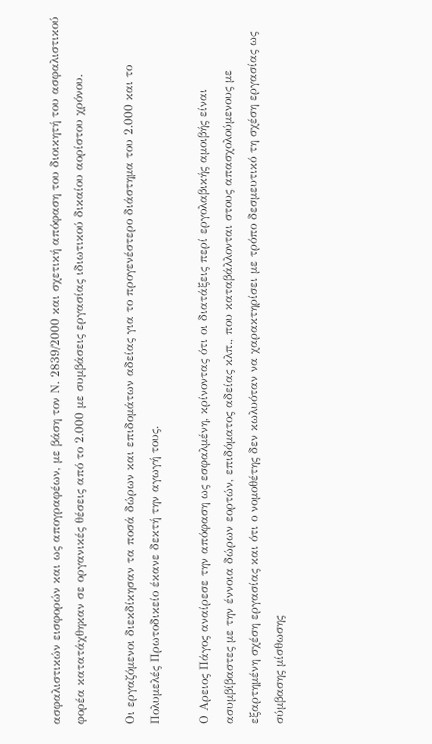ασφαλιστικών εισφορών και ως απογραφέων, με βάση τον Ν. 2839/2000 και σχετική απόφαση του διοικητή του ασφαλιστικού φορέα κατατάχθηκαν σε οργανικές θέσεις από το 2.000 με συμβάσεις εργασίας ιδιωτικού δικαίου αορίστου χρόνου.

Οι εργαζόμενοι διεκδίκησαν τα ποσά δώρων και επιδομάτων αδείας για το προγενέστερο διάστημα του 2.000 και το Πολυμελές Πρωτοδικείο έκανε δεκτή την αγωγή τους.

Ο Αρειος Πάγος αναίρεσε την απόφαση ως εσφαλμένη, κρίνοντας ότι οι διατάξεις περί εργολαβικής αμοιβής είναι ασυμβίβαστες με την έννοια δώρων εορτών, επιδόματος αδείας κλπ., που καταβάλλονται στους απασχολούμενους με εξαρτημένη σχέση εργασίας και ότι ο νομοθέτης δεν κωλυόταν να χαρακτηρίσει με τρόπο δεσμευτικό τη σχέση εργασίας ως σύμβασης μίσθωσης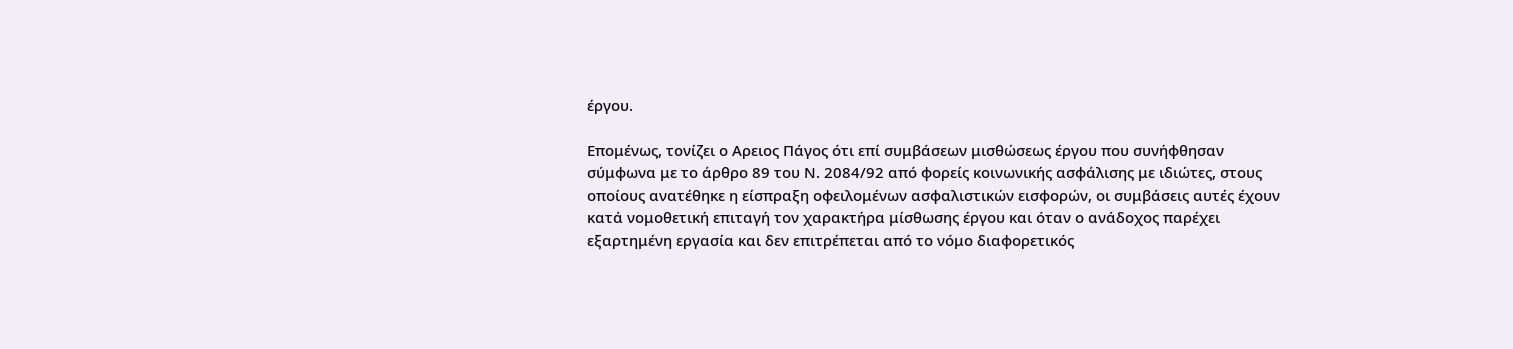έργου.

Επομένως, τονίζει ο Αρειος Πάγος ότι επί συμβάσεων μισθώσεως έργου που συνήφθησαν σύμφωνα με το άρθρο 89 του Ν. 2084/92 από φορείς κοινωνικής ασφάλισης με ιδιώτες, στους οποίους ανατέθηκε η είσπραξη οφειλομένων ασφαλιστικών εισφορών, οι συμβάσεις αυτές έχουν κατά νομοθετική επιταγή τον χαρακτήρα μίσθωσης έργου και όταν ο ανάδοχος παρέχει εξαρτημένη εργασία και δεν επιτρέπεται από το νόμο διαφορετικός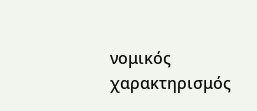νομικός χαρακτηρισμός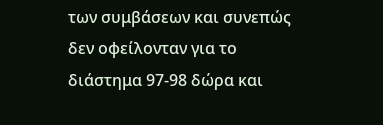των συμβάσεων και συνεπώς δεν οφείλονταν για το διάστημα 97-98 δώρα και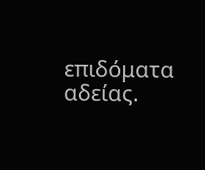επιδόματα αδείας.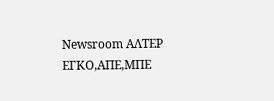Newsroom ΑΛΤΕΡ ΕΓΚΟ,ΑΠΕ,ΜΠΕ